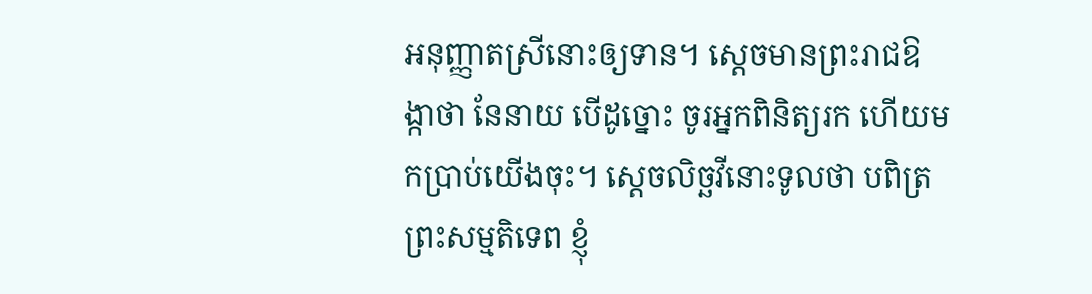អនុញ្ញាតស្រីនោះឲ្យទាន។ ស្តេចមានព្រះរាជឱង្កាថា នែនាយ បើដូច្នោះ ចូរអ្នកពិនិត្យរក ហើយមកប្រាប់យើងចុះ។ ស្តេចលិច្ឆវីនោះទូលថា បពិត្រព្រះសម្មតិទេព ខ្ញុំ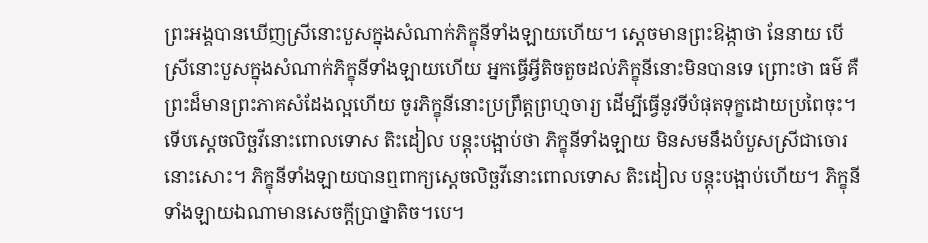ព្រះអង្គបានឃើញស្រីនោះបួសក្នុងសំណាក់ភិក្ខុនីទាំងឡាយហើយ។ ស្តេចមានព្រះឱង្កាថា នែនាយ បើស្រីនោះបួសក្នុងសំណាក់ភិក្ខុនីទាំងឡាយហើយ អ្នកធ្វើអ្វីតិចតួចដល់ភិក្ខុនីនោះមិនបានទេ ព្រោះថា ធម៌ គឺព្រះដ៏មានព្រះភាគសំដែងល្អហើយ ចូរភិក្ខុនីនោះប្រព្រឹត្តព្រហ្មចារ្យ ដើម្បីធ្វើនូវទីបំផុតទុក្ខដោយប្រពៃចុះ។ ទើបស្តេចលិច្ឆវីនោះពោលទោស តិះដៀល បន្តុះបង្អាប់ថា ភិក្ខុនីទាំងឡាយ មិនសមនឹងបំបួសស្រីជាចោរនោះសោះ។ ភិក្ខុនីទាំងឡាយបានឮពាក្យស្តេចលិច្ឆវីនោះពោលទោស តិះដៀល បន្តុះបង្អាប់ហើយ។ ភិក្ខុនីទាំងឡាយឯណាមានសេចក្តីប្រាថ្នាតិច។បេ។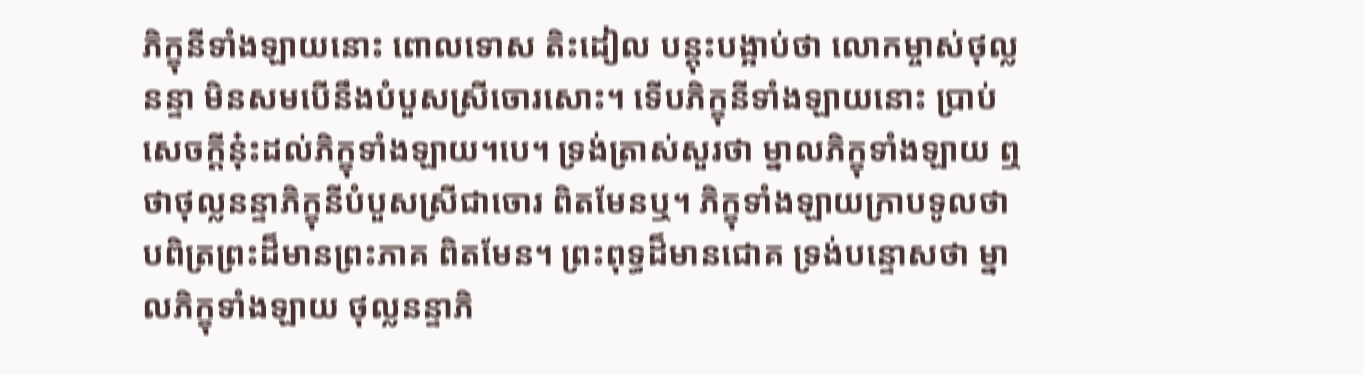ភិក្ខុនីទាំងឡាយនោះ ពោលទោស តិះដៀល បន្តុះបង្អាប់ថា លោកម្ចាស់ថុល្លនន្ទា មិនសមបើនឹងបំបួសស្រីចោរសោះ។ ទើបភិក្ខុនីទាំងឡាយនោះ ប្រាប់សេចក្តីនុ៎ះដល់ភិក្ខុទាំងឡាយ។បេ។ ទ្រង់ត្រាស់សួរថា ម្នាលភិក្ខុទាំងឡាយ ឮថាថុល្លនន្ទាភិក្ខុនីបំបួសស្រីជាចោរ ពិតមែនឬ។ ភិក្ខុទាំងឡាយក្រាបទូលថា បពិត្រព្រះដ៏មានព្រះភាគ ពិតមែន។ ព្រះពុទ្ធដ៏មានជោគ ទ្រង់បន្ទោសថា ម្នាលភិក្ខុទាំងឡាយ ថុល្លនន្ទាភិ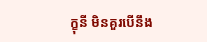ក្ខុនី មិនគួរបើនឹង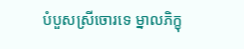បំបួសស្រីចោរទេ ម្នាលភិក្ខុ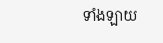ទាំងឡាយ